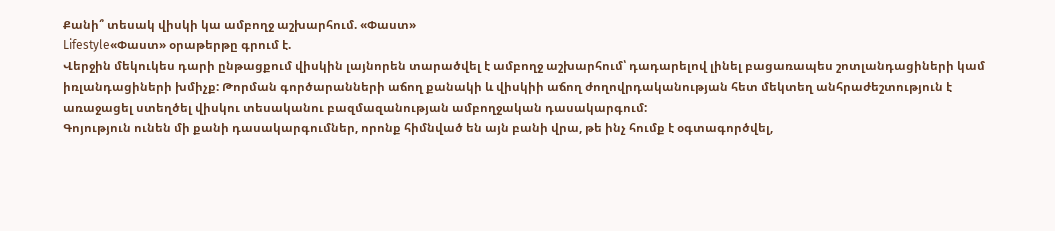Քանի՞ տեսակ վիսկի կա ամբողջ աշխարհում. «Փաստ»
Lifestyle«Փաստ» օրաթերթը գրում է.
Վերջին մեկուկես դարի ընթացքում վիսկին լայնորեն տարածվել է ամբողջ աշխարհում՝ դադարելով լինել բացառապես շոտլանդացիների կամ իռլանդացիների խմիչք: Թորման գործարանների աճող քանակի և վիսկիի աճող ժողովրդականության հետ մեկտեղ անհրաժեշտություն է առաջացել ստեղծել վիսկու տեսականու բազմազանության ամբողջական դասակարգում:
Գոյություն ունեն մի քանի դասակարգումներ, որոնք հիմնված են այն բանի վրա, թե ինչ հումք է օգտագործվել,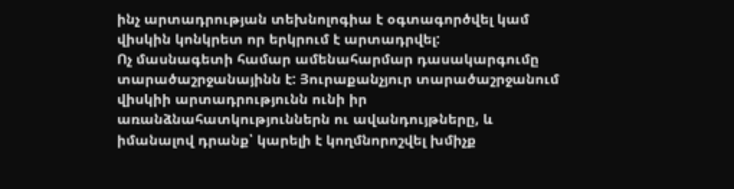ինչ արտադրության տեխնոլոգիա է օգտագործվել կամ վիսկին կոնկրետ որ երկրում է արտադրվել:
Ոչ մասնագետի համար ամենահարմար դասակարգումը տարածաշրջանայինն է: Յուրաքանչյուր տարածաշրջանում վիսկիի արտադրությունն ունի իր առանձնահատկություններն ու ավանդույթները, և իմանալով դրանք՝ կարելի է կողմնորոշվել խմիչք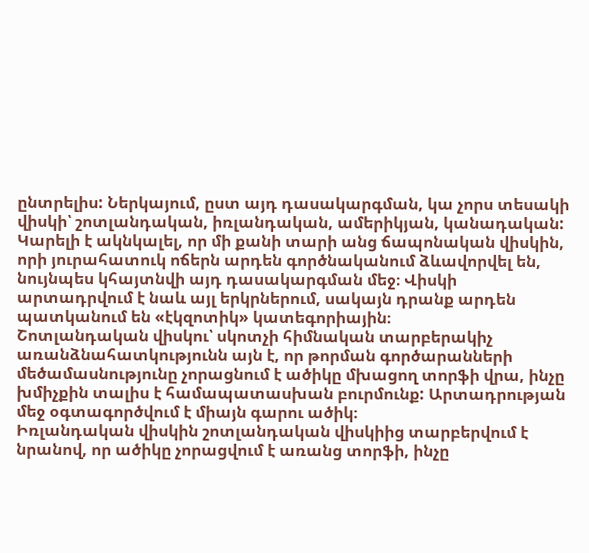ընտրելիս: Ներկայում, ըստ այդ դասակարգման, կա չորս տեսակի վիսկի՝ շոտլանդական, իռլանդական, ամերիկյան, կանադական: Կարելի է ակնկալել, որ մի քանի տարի անց ճապոնական վիսկին, որի յուրահատուկ ոճերն արդեն գործնականում ձևավորվել են, նույնպես կհայտնվի այդ դասակարգման մեջ։ Վիսկի արտադրվում է նաև այլ երկրներում, սակայն դրանք արդեն պատկանում են «էկզոտիկ» կատեգորիային։
Շոտլանդական վիսկու՝ սկոտչի հիմնական տարբերակիչ առանձնահատկությունն այն է, որ թորման գործարանների մեծամասնությունը չորացնում է ածիկը մխացող տորֆի վրա, ինչը խմիչքին տալիս է համապատասխան բուրմունք: Արտադրության մեջ օգտագործվում է միայն գարու ածիկ։
Իռլանդական վիսկին շոտլանդական վիսկիից տարբերվում է նրանով, որ ածիկը չորացվում է առանց տորֆի, ինչը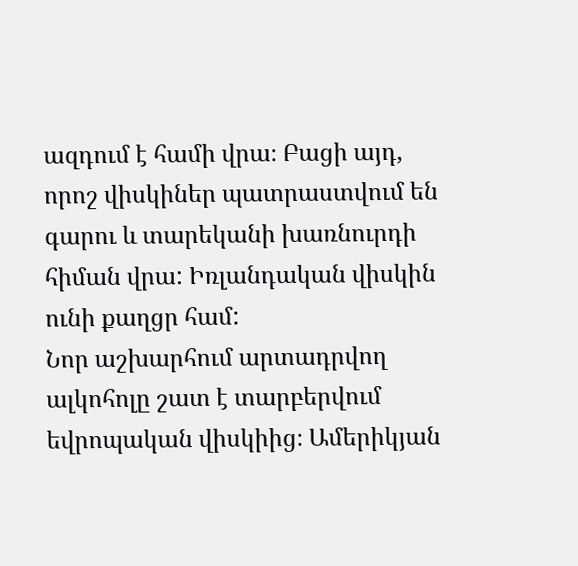ազդում է համի վրա։ Բացի այդ, որոշ վիսկիներ պատրաստվում են գարու և տարեկանի խառնուրդի հիման վրա: Իռլանդական վիսկին ունի քաղցր համ:
Նոր աշխարհում արտադրվող ալկոհոլը շատ է տարբերվում եվրոպական վիսկիից։ Ամերիկյան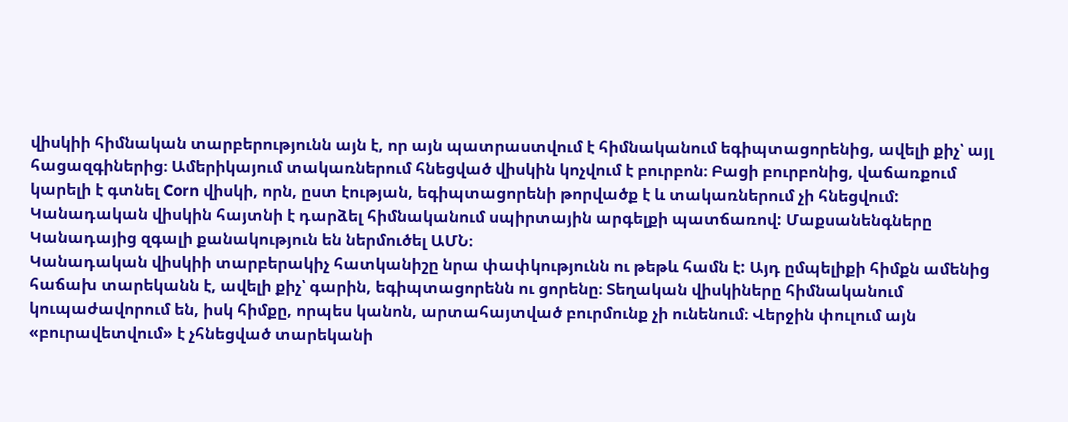վիսկիի հիմնական տարբերությունն այն է, որ այն պատրաստվում է հիմնականում եգիպտացորենից, ավելի քիչ՝ այլ հացազգիներից։ Ամերիկայում տակառներում հնեցված վիսկին կոչվում է բուրբոն։ Բացի բուրբոնից, վաճառքում կարելի է գտնել Corn վիսկի, որն, ըստ էության, եգիպտացորենի թորվածք է և տակառներում չի հնեցվում: Կանադական վիսկին հայտնի է դարձել հիմնականում սպիրտային արգելքի պատճառով: Մաքսանենգները Կանադայից զգալի քանակություն են ներմուծել ԱՄՆ։
Կանադական վիսկիի տարբերակիչ հատկանիշը նրա փափկությունն ու թեթև համն է: Այդ ըմպելիքի հիմքն ամենից հաճախ տարեկանն է, ավելի քիչ՝ գարին, եգիպտացորենն ու ցորենը։ Տեղական վիսկիները հիմնականում կուպաժավորում են, իսկ հիմքը, որպես կանոն, արտահայտված բուրմունք չի ունենում։ Վերջին փուլում այն «բուրավետվում» է չհնեցված տարեկանի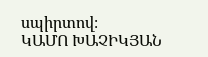սպիրտով։
ԿԱՄՈ ԽԱՉԻԿՅԱՆ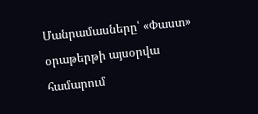Մանրամասները՝ «Փաստ» օրաթերթի այսօրվա համարում